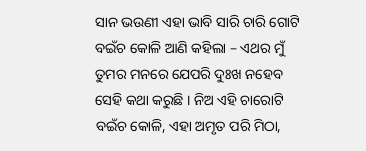ସାନ ଭଉଣୀ ଏହା ଭାବି ସାରି ଚାରି ଗୋଟି ବଇଁଚ କୋଳି ଆଣି କହିଲା – ଏଥର ମୁଁ ତୁମର ମନରେ ଯେପରି ଦୁଃଖ ନହେବ ସେହି କଥା କରୁଛି । ନିଅ ଏହି ଚାରୋଟି ବଇଁଚ କୋଳି, ଏହା ଅମୃତ ପରି ମିଠା,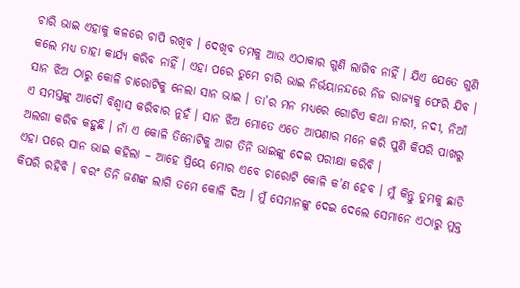ଚାରି ଭାଇ ଏହାକୁ କଳରେ ଚାପି ରଖିବ । ଦେଖିବ ତମକୁ ଆଉ ଏଠାକାର ଗୁଣି ଲାଗିବ ନାହିଁ । ଯିଏ ଯେତେ ଗୁଣି କଲେ ମଧ୍ୟ ତାହା କାର୍ଯ୍ୟ କରିବ ନାହିଁ । ଏହା ପରେ ତୁମେ ଚାରି ଭାଇ ନିର୍ଭୟାନନ୍ଦରେ ନିଜ ରାଜ୍ୟକୁ ଫେରି ଯିବ ।
ସାନ ଝିଅ ଠାରୁ କୋଳି ଚାରୋଟିକୁ ନେଲା ସାନ ଭାଇ । ତା’ର ମନ ମଧ୍ୟରେ ଗୋଟିଏ କଥା ନାରୀ, ନଦୀ, ନିଆଁ ଏ ସମସ୍ତଙ୍କୁ ଆଦୌ ବିଶ୍ୱାସ କରିବାର ନୁହଁ । ସାନ ଝିଅ ମୋତେ ଏତେ ଆପଣାର ମନେ କରି ପୁଣି କିପରି ପାଖରୁ ଅଲଗା କରିବ କହୁଛି । ନାଁ ଏ କୋଳି ତିନୋଟିକୁ ଆଗ ତିନି ଭାଇଙ୍କୁ ଦେଇ ପରୀକ୍ଷା କରିବି ।
ଏହା ପରେ ସାନ ଭାଇ କହିଲା – ଆହେ ପ୍ରିୟେ ମୋର ଏବେ ଚାରୋଟି କୋଳି କ’ଣ ହେବ । ମୁଁ କିନ୍ତୁ ତୁମକୁ ଛାଡି କିପରି ରହିବି । ବରଂ ତିନି ଜଣଙ୍କ ଲାଗି ତମେ କୋଳି ଦିଅ । ମୁଁ ସେମାନଙ୍କୁ ଦେଇ ଦେଲେ ସେମାନେ ଏଠାରୁ ମୁକ୍ତ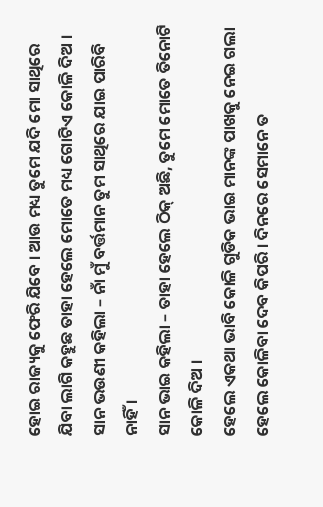ହୋଇ ରାଜ୍ୟକୁ ଫେରି ଯିବେ । ଆଉ ମଧ୍ୟ ତୁମେ ଯଦି ମୋ ସାଥିରେ ଯିବା ଲାଗି କହୁଛ ତାହା ହେଲେ ମୋତେ ମଧ୍ୟ ଗୋଟିଏ କୋଳି ଦିଅ । ସାନ ଭଉଣୀ କହିଲା – ନାଁ ମୁଁ ବର୍ତ୍ତମାନ ତୁମ ସାଥିରେ ଯାଇ ପାରିବି ନାହିଁ ।
ସାନ ଭାଇ କହିଲା – ତାହା ହେଲେ ଠିକ୍ ଅଛି, ତୁମେ ମୋତେ ତିନୋଟି କୋଳି ଦିଅ ।
ହେଲେ ଏକଥା ଭାବି କୋଳି ଗୁଡିକ ଭାଇ ମାନଙ୍କ ପାଖକୁ ନେଇ ଗଲା ହେଲେ କୋଳିବା ଦେବ କିପରି । ଦିନରେ ସେମାନେ ତ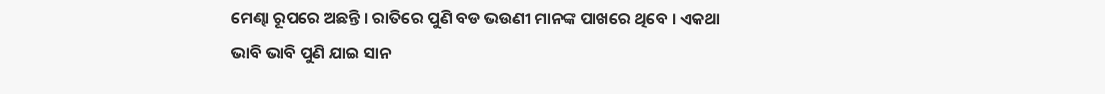ମେଣ୍ଢା ରୂପରେ ଅଛନ୍ତି । ରାତିରେ ପୁଣି ବଡ ଭଉଣୀ ମାନଙ୍କ ପାଖରେ ଥିବେ । ଏକଥା ଭାବି ଭାବି ପୁଣି ଯାଇ ସାନ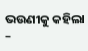ଭଉଣୀକୁ କହିଲା –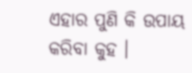ଏହାର ପୁଣି କି ଉପାୟ କରିବା କୁହ ।